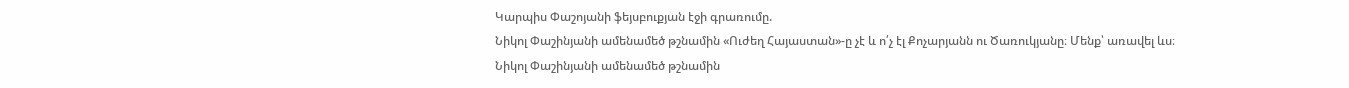Կարպիս Փաշոյանի ֆեյսբուքյան էջի գրառումը.
Նիկոլ Փաշինյանի ամենամեծ թշնամին «Ուժեղ Հայաստան»-ը չէ և ո՛չ էլ Քոչարյանն ու Ծառուկյանը։ Մենք՝ առավել ևս։
Նիկոլ Փաշինյանի ամենամեծ թշնամին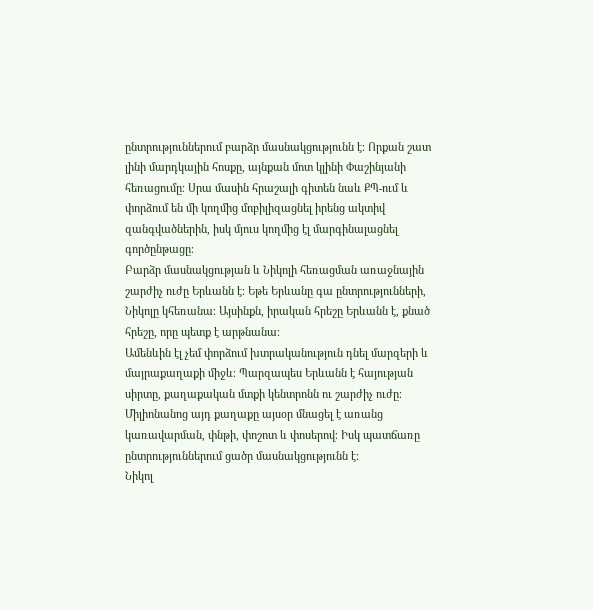ընտրություններում բարձր մասնակցությունն է։ Որքան շատ լինի մարդկային հոսքը, այնքան մոտ կլինի Փաշինյանի հեռացումը։ Սրա մասին հրաշալի գիտեն նաև ՔՊ-ում և փորձում են մի կողմից մոբիլիզացնել իրենց ակտիվ զանգվածներին, իսկ մյուս կողմից էլ մարգինալացնել գործընթացը։
Բարձր մասնակցության և Նիկոլի հեռացման առաջնային շարժիչ ուժը Երևանն է։ Եթե Երևանը գա ընտրությունների, Նիկոլը կհեռանա։ Այսինքն, իրական հրեշը Երևանն է, քնած հրեշը, որը պետք է արթնանա։
Ամենևին էլ չեմ փորձում խտրականություն դնել մարզերի և մայրաքաղաքի միջև։ Պարզապես Երևանն է հայության սիրտը, քաղաքական մտքի կենտրոնն ու շարժիչ ուժը։ Միլիոնանոց այդ քաղաքը այսօր մնացել է առանց կառավարման, փնթի, փոշոտ և փոսերով։ Իսկ պատճառը ընտրություններում ցածր մասնակցությունն է։
Նիկոլ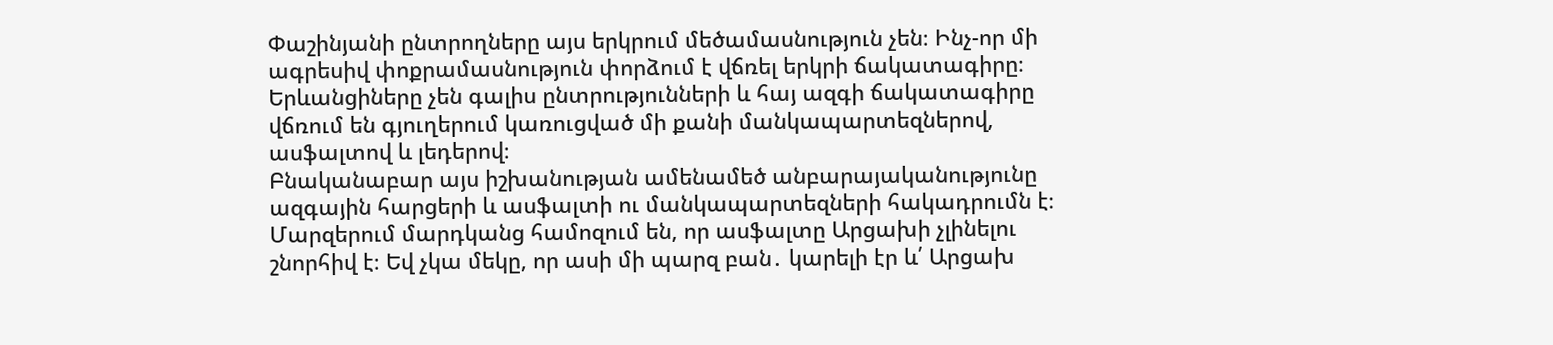Փաշինյանի ընտրողները այս երկրում մեծամասնություն չեն։ Ինչ-որ մի ագրեսիվ փոքրամասնություն փորձում է վճռել երկրի ճակատագիրը։ Երևանցիները չեն գալիս ընտրությունների և հայ ազգի ճակատագիրը վճռում են գյուղերում կառուցված մի քանի մանկապարտեզներով, ասֆալտով և լեդերով։
Բնականաբար այս իշխանության ամենամեծ անբարայականությունը ազգային հարցերի և ասֆալտի ու մանկապարտեզների հակադրումն է։ Մարզերում մարդկանց համոզում են, որ ասֆալտը Արցախի չլինելու շնորհիվ է։ Եվ չկա մեկը, որ ասի մի պարզ բան․ կարելի էր և՛ Արցախ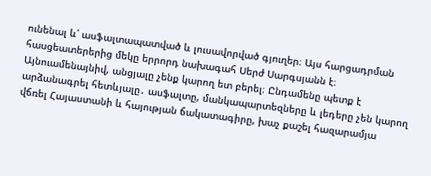ունենալ և՛ ասֆալտապատված և լուսավորված գյուղեր։ Այս հարցադրման հասցեատերերից մեկը երրորդ նախագահ Սերժ Սարգսյանն է։
Այնուամենայնիվ, անցյալը չենք կարող ետ բերել։ Ընդամենը պետք է արձանագրել հետևյալը․ ասֆալտը, մանկապարտեզները և լեդերը չեն կարող վճռել Հայաստանի և հայության ճակատագիրը, խաչ քաշել հազարամյա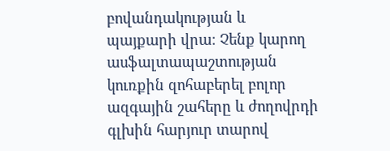բովանդակության և պայքարի վրա։ Չենք կարող ասֆալտապաշտության կուռքին զոհաբերել բոլոր ազգային շահերը և ժողովրդի գլխին հարյուր տարով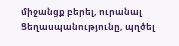միջանցք բերել, ուրանալ Ցեղասպանությունը, պղծել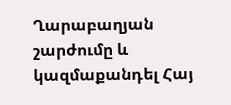Ղարաբաղյան շարժումը և կազմաքանդել Հայ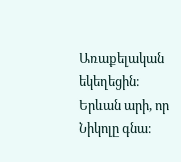Առաքելական եկեղեցին։
Երևան արի, որ Նիկոլը գնա։